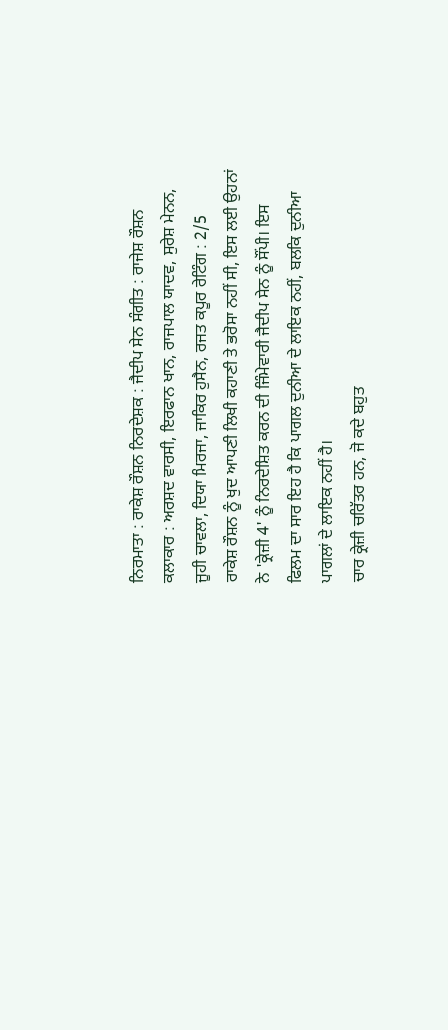ਨਿਰਮਾਤਾ : ਰਾਕੇਸ਼ ਰੌਸ਼ਨ ਨਿਰਦੇਸ਼ਕ : ਜੈਦੀਪ ਸੇਨ ਸੰਗੀਤ : ਰਾਜੇਸ਼ ਰੌਸ਼ਨ ਕਲਾਕਾਰ : ਅਰਸ਼ਦ ਵਾਰਸੀ, ਇਰਫਾਨ ਖਾਨ, ਰਾਜਪਾਲ ਯਾਦਵ, ਸੁਰੇਸ਼ ਮੇਨਨ, ਜੂਹੀ ਚਾਵਲਾ, ਦਿਯਾ ਮਿਰਜਾ, ਜਾਕਿਰ ਹੁਸੈਨ, ਰਜਤ ਕਪੂਰ ਰੇਟਿੰਗ : 2/5
ਰਾਕੇਸ਼ ਰੌਸ਼ਨ ਨੂੰ ਖੁਦ ਆਪਣੀ ਲਿਖੀ ਕਹਾਣੀ ਤੇ ਭਰੋਸਾ ਨਹੀਂ ਸੀ, ਇਸ ਲਈ ਉਹਨਾਂ ਨੇ 'ਕ੍ਰੇਜ਼ੀ 4' ਨੂੰ ਨਿਰਦੇਸ਼ਿਤ ਕਰਨ ਦੀ ਜਿੰਮੇਵਾਰੀ ਜੈਦੀਪ ਸੇਨ ਨੂੰ ਸੌਂਪੀ। ਇਸ ਫਿਲਮ ਦਾ ਸਾਰ ਇਹ ਹੈ ਕਿ ਪਾਗਲ ਦੁਨੀਆ ਦੇ ਲਾਇਕ ਨਹੀਂ, ਬਲਕਿ ਦੁਨੀਆ ਪਾਗਲਾਂ ਦੇ ਲਾਇਕ ਨਹੀਂ ਹੈ।
ਚਾਰ ਕ੍ਰੇਜ਼ੀ ਚਰਿੱਤਰ ਹਨ, ਜੋ ਕਦੇ ਬਹੁਤ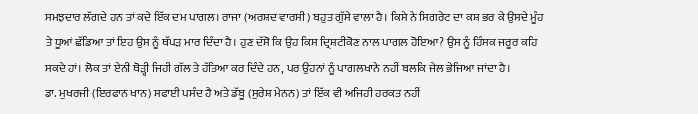ਸਮਝਦਾਰ ਲੱਗਦੇ ਹਨ ਤਾਂ ਕਦੇ ਇੱਕ ਦਮ ਪਾਗਲ। ਰਾਜਾ (ਅਰਸ਼ਦ ਵਾਰਸੀ) ਬਹੁਤ ਗੁੱਸੇ ਵਾਲਾ ਹੈ। ਕਿਸੇ ਨੇ ਸਿਗਰੇਟ ਦਾ ਕਸ਼ ਭਰ ਕੇ ਉਸਦੇ ਮੂੰਹ ਤੇ ਧੂਆਂ ਛੱਡਿਆ ਤਾਂ ਇਹ ਉਸ ਨੂੰ ਥੱਪੜ ਮਾਰ ਦਿੰਦਾ ਹੈ। ਹੁਣ ਦੱਸੋ ਕਿ ਉਹ ਕਿਸ ਦ੍ਰਿਸ਼ਟੀਕੋਣ ਨਾਲ ਪਾਗਲ ਹੋਇਆ? ਉਸ ਨੂੰ ਹਿੰਸਕ ਜਰੂਰ ਕਹਿ ਸਕਦੇ ਹਾਂ। ਲੋਕ ਤਾਂ ਏਨੀ ਥੋੜ੍ਹੀ ਜਿਹੀ ਗੱਲ ਤੇ ਹੱਤਿਆ ਕਰ ਦਿੰਦੇ ਹਨ, ਪਰ ਉਹਨਾਂ ਨੂੰ ਪਾਗਲਖਾਨੇ ਨਹੀਂ ਬਲਕਿ ਜੇਲ ਭੇਜਿਆ ਜਾਂਦਾ ਹੈ।
ਡਾ. ਮੁਖਰਜੀ (ਇਰਫਾਨ ਖਾਨ) ਸਫਾਈ ਪਸੰਦ ਹੈ ਅਤੇ ਡੱਬੂ (ਸੁਰੇਸ਼ ਮੇਨਨ) ਤਾਂ ਇੱਕ ਵੀ ਅਜਿਹੀ ਹਰਕਤ ਨਹੀਂ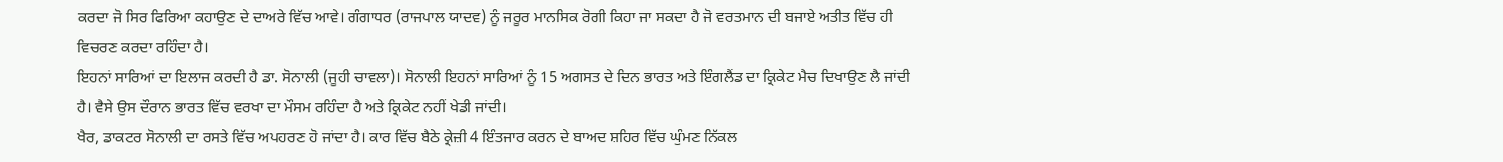ਕਰਦਾ ਜੋ ਸਿਰ ਫਿਰਿਆ ਕਹਾਉਣ ਦੇ ਦਾਅਰੇ ਵਿੱਚ ਆਵੇ। ਗੰਗਾਧਰ (ਰਾਜਪਾਲ ਯਾਦਵ) ਨੂੰ ਜਰੂਰ ਮਾਨਸਿਕ ਰੋਗੀ ਕਿਹਾ ਜਾ ਸਕਦਾ ਹੈ ਜੋ ਵਰਤਮਾਨ ਦੀ ਬਜਾਏ ਅਤੀਤ ਵਿੱਚ ਹੀ ਵਿਚਰਣ ਕਰਦਾ ਰਹਿੰਦਾ ਹੈ।
ਇਹਨਾਂ ਸਾਰਿਆਂ ਦਾ ਇਲਾਜ ਕਰਦੀ ਹੈ ਡਾ. ਸੋਨਾਲੀ (ਜੂਹੀ ਚਾਵਲਾ)। ਸੋਨਾਲੀ ਇਹਨਾਂ ਸਾਰਿਆਂ ਨੂੰ 15 ਅਗਸਤ ਦੇ ਦਿਨ ਭਾਰਤ ਅਤੇ ਇੰਗਲੈਂਡ ਦਾ ਕ੍ਰਿਕੇਟ ਮੈਚ ਦਿਖਾਉਣ ਲੈ ਜਾਂਦੀ ਹੈ। ਵੈਸੇ ਉਸ ਦੌਰਾਨ ਭਾਰਤ ਵਿੱਚ ਵਰਖਾ ਦਾ ਮੌਸਮ ਰਹਿੰਦਾ ਹੈ ਅਤੇ ਕ੍ਰਿਕੇਟ ਨਹੀਂ ਖੇਡੀ ਜਾਂਦੀ।
ਖੈਰ, ਡਾਕਟਰ ਸੋਨਾਲੀ ਦਾ ਰਸਤੇ ਵਿੱਚ ਅਪਹਰਣ ਹੋ ਜਾਂਦਾ ਹੈ। ਕਾਰ ਵਿੱਚ ਬੈਠੇ ਕ੍ਰੇਜ਼ੀ 4 ਇੰਤਜਾਰ ਕਰਨ ਦੇ ਬਾਅਦ ਸ਼ਹਿਰ ਵਿੱਚ ਘੁੰਮਣ ਨਿੱਕਲ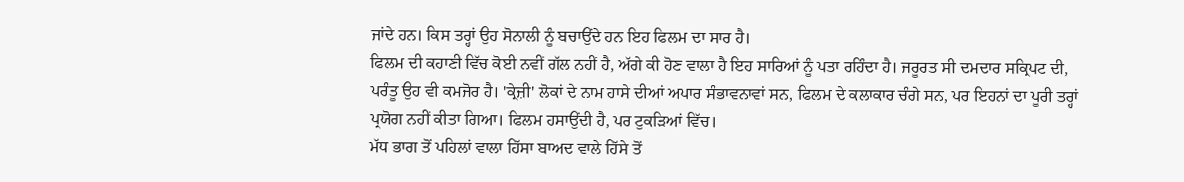ਜਾਂਦੇ ਹਨ। ਕਿਸ ਤਰ੍ਹਾਂ ਉਹ ਸੋਨਾਲੀ ਨੂੰ ਬਚਾਉਂਦੇ ਹਨ ਇਹ ਫਿਲਮ ਦਾ ਸਾਰ ਹੈ।
ਫਿਲਮ ਦੀ ਕਹਾਣੀ ਵਿੱਚ ਕੋਈ ਨਵੀਂ ਗੱਲ ਨਹੀਂ ਹੈ, ਅੱਗੇ ਕੀ ਹੋਣ ਵਾਲਾ ਹੈ ਇਹ ਸਾਰਿਆਂ ਨੂੰ ਪਤਾ ਰਹਿੰਦਾ ਹੈ। ਜਰੂਰਤ ਸੀ ਦਮਦਾਰ ਸਕ੍ਰਿਪਟ ਦੀ, ਪਰੰਤੂ ਉਹ ਵੀ ਕਮਜੋਰ ਹੈ। 'ਕ੍ਰੇਜ਼ੀ' ਲੋਕਾਂ ਦੇ ਨਾਮ ਹਾਸੇ ਦੀਆਂ ਅਪਾਰ ਸੰਭਾਵਨਾਵਾਂ ਸਨ, ਫਿਲਮ ਦੇ ਕਲਾਕਾਰ ਚੰਗੇ ਸਨ, ਪਰ ਇਹਨਾਂ ਦਾ ਪੂਰੀ ਤਰ੍ਹਾਂ ਪ੍ਰਯੋਗ ਨਹੀਂ ਕੀਤਾ ਗਿਆ। ਫਿਲਮ ਹਸਾਉਂਦੀ ਹੈ, ਪਰ ਟੁਕੜਿਆਂ ਵਿੱਚ।
ਮੱਧ ਭਾਗ ਤੋਂ ਪਹਿਲਾਂ ਵਾਲਾ ਹਿੱਸਾ ਬਾਅਦ ਵਾਲੇ ਹਿੱਸੇ ਤੋਂ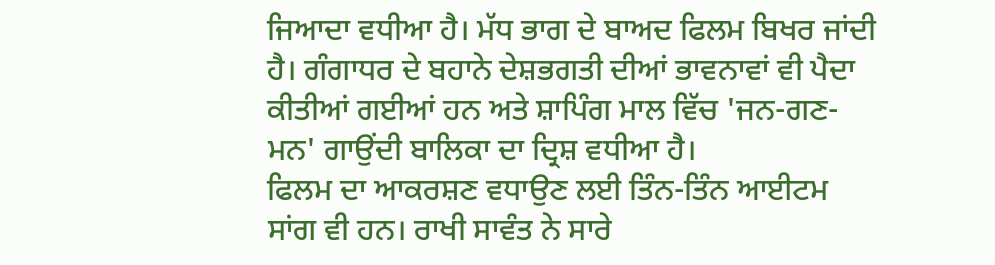ਜਿਆਦਾ ਵਧੀਆ ਹੈ। ਮੱਧ ਭਾਗ ਦੇ ਬਾਅਦ ਫਿਲਮ ਬਿਖਰ ਜਾਂਦੀ ਹੈ। ਗੰਗਾਧਰ ਦੇ ਬਹਾਨੇ ਦੇਸ਼ਭਗਤੀ ਦੀਆਂ ਭਾਵਨਾਵਾਂ ਵੀ ਪੈਦਾ ਕੀਤੀਆਂ ਗਈਆਂ ਹਨ ਅਤੇ ਸ਼ਾਪਿੰਗ ਮਾਲ ਵਿੱਚ 'ਜਨ-ਗਣ-ਮਨ' ਗਾਉਂਦੀ ਬਾਲਿਕਾ ਦਾ ਦ੍ਰਿਸ਼ ਵਧੀਆ ਹੈ।
ਫਿਲਮ ਦਾ ਆਕਰਸ਼ਣ ਵਧਾਉਣ ਲਈ ਤਿੰਨ-ਤਿੰਨ ਆਈਟਮ ਸਾਂਗ ਵੀ ਹਨ। ਰਾਖੀ ਸਾਵੰਤ ਨੇ ਸਾਰੇ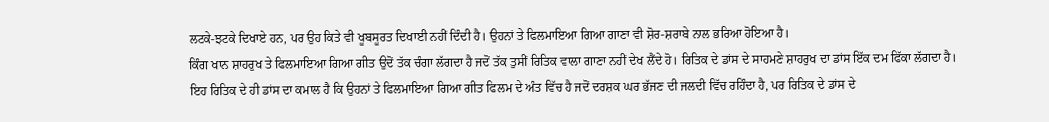ਲਟਕੇ-ਝਟਕੇ ਦਿਖਾਏ ਹਨ, ਪਰ ਉਹ ਕਿਤੇ ਵੀ ਖੂਬਸੂਰਤ ਦਿਖਾਈ ਨਹੀਂ ਦਿੰਦੀ ਹੈ। ਉਹਨਾਂ ਤੇ ਫਿਲਮਾਇਆ ਗਿਆ ਗਾਣਾ ਵੀ ਸ਼ੋਰ-ਸ਼ਰਾਬੇ ਨਾਲ ਭਰਿਆ ਹੋਇਆ ਹੈ।
ਕਿੰਗ ਖਾਨ ਸ਼ਾਹਰੁਖ ਤੇ ਫਿਲਮਾਇਆ ਗਿਆ ਗੀਤ ਉਦੋਂ ਤੱਕ ਚੰਗਾ ਲੱਗਦਾ ਹੈ ਜਦੋਂ ਤੱਕ ਤੁਸੀਂ ਰਿਤਿਕ ਵਾਲਾ ਗਾਣਾ ਨਹੀਂ ਦੇਖ ਲੈਂਦੇ ਹੋ। ਰਿਤਿਕ ਦੇ ਡਾਂਸ ਦੇ ਸਾਹਮਣੇ ਸ਼ਾਹਰੁਖ ਦਾ ਡਾਂਸ ਇੱਕ ਦਮ ਫਿੱਕਾ ਲੱਗਦਾ ਹੈ।
ਇਹ ਰਿਤਿਕ ਦੇ ਹੀ ਡਾਂਸ ਦਾ ਕਮਾਲ ਹੈ ਕਿ ਉਹਨਾਂ ਤੇ ਫਿਲਮਾਇਆ ਗਿਆ ਗੀਤ ਫਿਲਮ ਦੇ ਅੰਤ ਵਿੱਚ ਹੈ ਜਦੋਂ ਦਰਸ਼ਕ ਘਰ ਭੱਜਣ ਦੀ ਜਲਦੀ ਵਿੱਚ ਰਹਿੰਦਾ ਹੈ, ਪਰ ਰਿਤਿਕ ਦੇ ਡਾਂਸ ਦੇ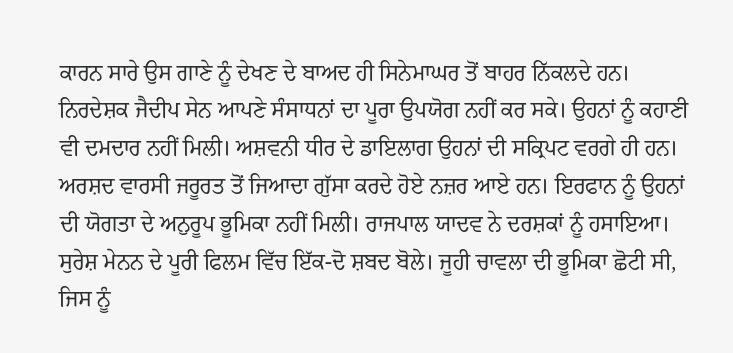ਕਾਰਨ ਸਾਰੇ ਉਸ ਗਾਣੇ ਨੂੰ ਦੇਖਣ ਦੇ ਬਾਅਦ ਹੀ ਸਿਨੇਮਾਘਰ ਤੋਂ ਬਾਹਰ ਨਿੱਕਲਦੇ ਹਨ।
ਨਿਰਦੇਸ਼ਕ ਜੈਦੀਪ ਸੇਨ ਆਪਣੇ ਸੰਸਾਧਨਾਂ ਦਾ ਪੂਰਾ ਉਪਯੋਗ ਨਹੀਂ ਕਰ ਸਕੇ। ਉਹਨਾਂ ਨੂੰ ਕਹਾਣੀ ਵੀ ਦਮਦਾਰ ਨਹੀਂ ਮਿਲੀ। ਅਸ਼ਵਨੀ ਧੀਰ ਦੇ ਡਾਇਲਾਗ ਉਹਨਾਂ ਦੀ ਸਕ੍ਰਿਪਟ ਵਰਗੇ ਹੀ ਹਨ।
ਅਰਸ਼ਦ ਵਾਰਸੀ ਜਰੂਰਤ ਤੋਂ ਜਿਆਦਾ ਗੁੱਸਾ ਕਰਦੇ ਹੋਏ ਨਜ਼ਰ ਆਏ ਹਨ। ਇਰਫਾਨ ਨੂੰ ਉਹਨਾਂ ਦੀ ਯੋਗਤਾ ਦੇ ਅਨੁਰੂਪ ਭੂਮਿਕਾ ਨਹੀਂ ਮਿਲੀ। ਰਾਜਪਾਲ ਯਾਦਵ ਨੇ ਦਰਸ਼ਕਾਂ ਨੂੰ ਹਸਾਇਆ। ਸੁਰੇਸ਼ ਮੇਨਨ ਦੇ ਪੂਰੀ ਫਿਲਮ ਵਿੱਚ ਇੱਕ-ਦੋ ਸ਼ਬਦ ਬੋਲੇ। ਜੂਹੀ ਚਾਵਲਾ ਦੀ ਭੂਮਿਕਾ ਛੋਟੀ ਸੀ, ਜਿਸ ਨੂੰ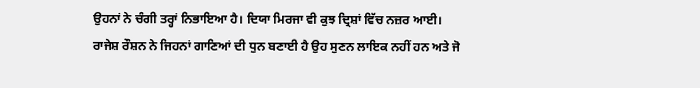ਉਹਨਾਂ ਨੇ ਚੰਗੀ ਤਰ੍ਹਾਂ ਨਿਭਾਇਆ ਹੈ। ਦਿਯਾ ਮਿਰਜਾ ਵੀ ਕੁਝ ਦ੍ਰਿਸ਼ਾਂ ਵਿੱਚ ਨਜ਼ਰ ਆਈ।
ਰਾਜੇਸ਼ ਰੌਸ਼ਨ ਨੇ ਜਿਹਨਾਂ ਗਾਣਿਆਂ ਦੀ ਧੁਨ ਬਣਾਈ ਹੈ ਉਹ ਸੁਣਨ ਲਾਇਕ ਨਹੀਂ ਹਨ ਅਤੇ ਜੋ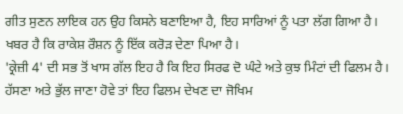ਗੀਤ ਸੁਣਨ ਲਾਇਕ ਹਨ ਉਹ ਕਿਸਨੇ ਬਣਾਇਆ ਹੈ, ਇਹ ਸਾਰਿਆਂ ਨੂੰ ਪਤਾ ਲੱਗ ਗਿਆ ਹੈ। ਖਬਰ ਹੈ ਕਿ ਰਾਕੇਸ਼ ਰੌਸ਼ਨ ਨੂੰ ਇੱਕ ਕਰੋੜ ਦੇਣਾ ਪਿਆ ਹੈ।
'ਕ੍ਰੇਜ਼ੀ 4' ਦੀ ਸਭ ਤੋਂ ਖਾਸ ਗੱਲ ਇਹ ਹੈ ਕਿ ਇਹ ਸਿਰਫ ਦੋ ਘੰਟੇ ਅਤੇ ਕੁਝ ਮਿੰਟਾਂ ਦੀ ਫਿਲਮ ਹੈ। ਹੱਸਣਾ ਅਤੇ ਭੁੱਲ ਜਾਣਾ ਹੋਵੇ ਤਾਂ ਇਹ ਫਿਲਮ ਦੇਖਣ ਦਾ ਜੋਖਿਮ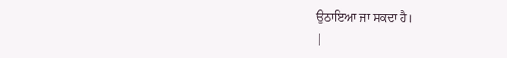ਉਠਾਇਆ ਜਾ ਸਕਦਾ ਹੈ।
|